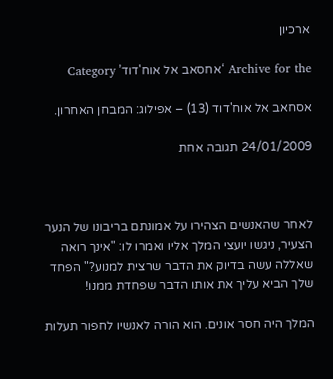ארכיון

Archive for the ‘אחסאב אל אוח'דוד’ Category

אסחאב אל אוח'דוד (13) – אפילוג: המבחן האחרון.

24/01/2009 תגובה אחת



לאחר שהאנשים הצהירו על אמונתם בריבונו של הנער הצעיר, ניגשו יועצי המלך אליו ואמרו לו: "אינך רואה שאללה עשה בדיוק את הדבר שרצית למנוע?" הפחד שלך הביא עליך את אותו הדבר שפחדת ממנו!

המלך היה חסר אונים. הוא הורה לאנשיו לחפור תעלות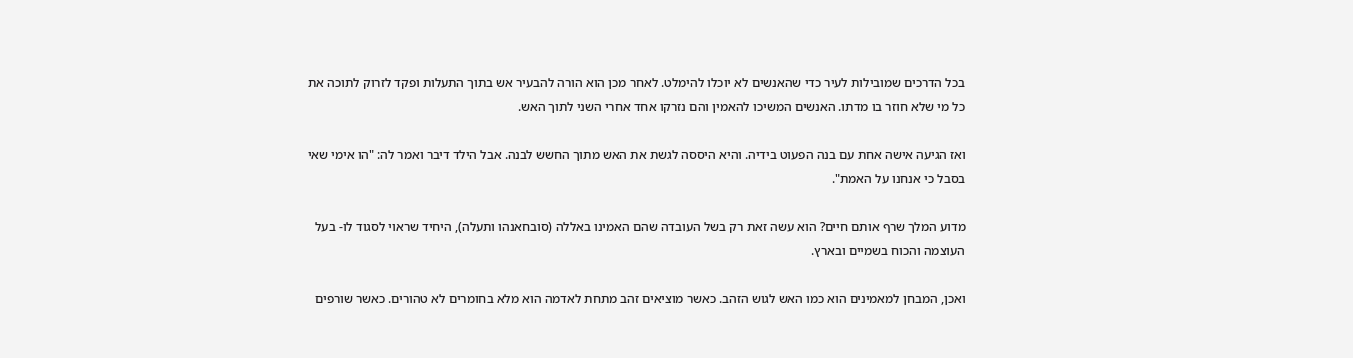בכל הדרכים שמובילות לעיר כדי שהאנשים לא יוכלו להימלט. לאחר מכן הוא הורה להבעיר אש בתוך התעלות ופקד לזרוק לתוכה את כל מי שלא חוזר בו מדתו. האנשים המשיכו להאמין והם נזרקו אחד אחרי השני לתוך האש.

ואז הגיעה אישה אחת עם בנה הפעוט בידיה. והיא היססה לגשת את האש מתוך החשש לבנה. אבל הילד דיבר ואמר לה: "הו אימי שאי בסבל כי אנחנו על האמת".

מדוע המלך שרף אותם חיים? הוא עשה זאת רק בשל העובדה שהם האמינו באללה (סובחאנהו ותעלה), היחיד שראוי לסגוד לו- בעל העוצמה והכוח בשמיים ובארץ.

ואכן, המבחן למאמינים הוא כמו האש לגוש הזהב. כאשר מוציאים זהב מתחת לאדמה הוא מלא בחומרים לא טהורים. כאשר שורפים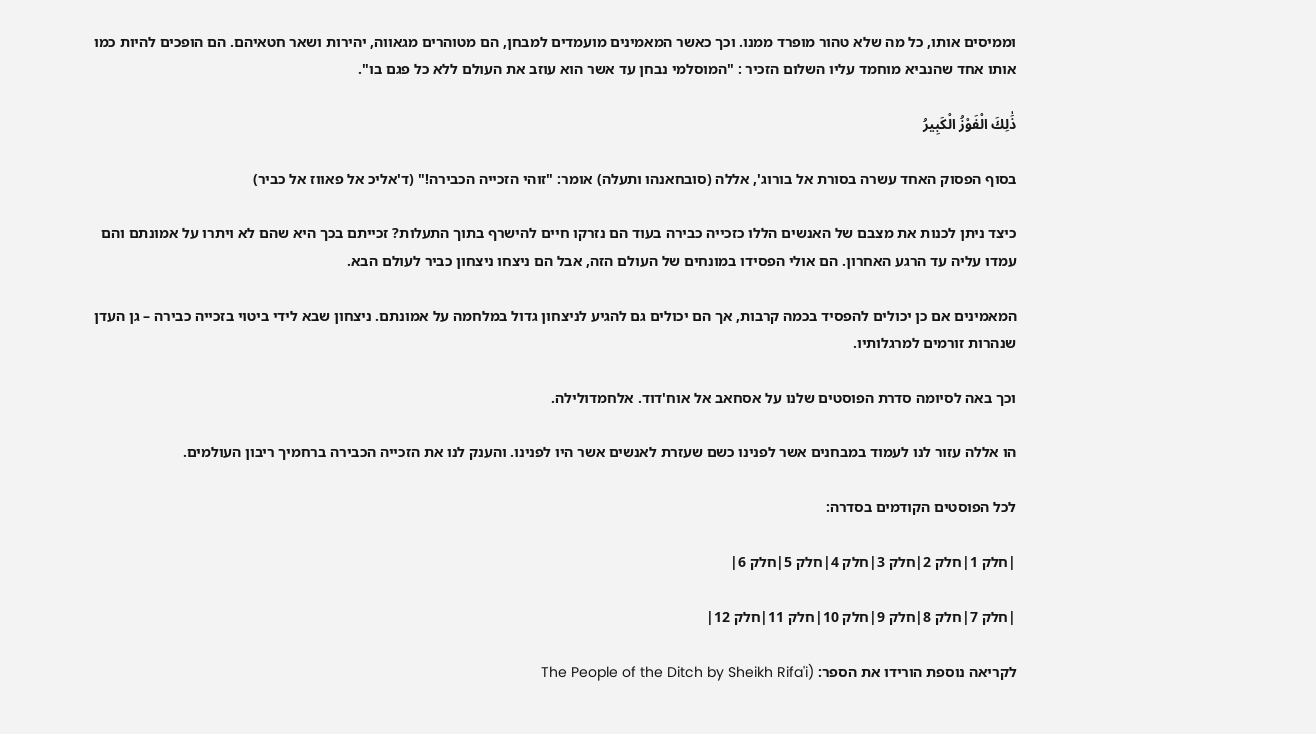וממיסים אותו, כל מה שלא טהור מופרד ממנו. וכך כאשר המאמינים מועמדים למבחן, הם מטוהרים מגאווה, יהירות ושאר חטאיהם. הם הופכים להיות כמו אותו אחד שהנביא מוחמד עליו השלום הזכיר : "המוסלמי נבחן עד אשר הוא עוזב את העולם ללא כל פגם בו".

ذَٰلِكَ الْفَوْزُ الْكَبِيرُ

בסוף הפסוק האחד עשרה בסורת אל בורוג', אללה (סובחאנהו ותעלה) אומר: "זוהי הזכייה הכבירה!" (ד'אליכ אל פאווז אל כביר)

כיצד ניתן לכנות את מצבם של האנשים הללו כזכייה כבירה בעוד הם נזרקו חיים להישרף בתוך התעלות? זכייתם בכך היא שהם לא ויתרו על אמונתם והם עמדו עליה עד הרגע האחרון. הם אולי הפסידו במונחים של העולם הזה, אבל הם ניצחו ניצחון כביר לעולם הבא.

המאמינים אם כן יכולים להפסיד בכמה קרבות, אך הם יכולים גם להגיע לניצחון גדול במלחמה על אמונתם. ניצחון שבא לידי ביטוי בזכייה כבירה – גן העדן שנהרות זורמים למרגלותיו.

וכך באה לסיומה סדרת הפוסטים שלנו על אסחאב אל אוח'דוד. אלחמדולילה.

הו אללה עזור לנו לעמוד במבחנים אשר לפנינו כשם שעזרת לאנשים אשר היו לפנינו. והענק לנו את הזכייה הכבירה ברחמיך ריבון העולמים.

לכל הפוסטים הקודמים בסדרה:

|חלק 1|חלק 2|חלק 3|חלק 4|חלק 5|חלק 6|

|חלק 7|חלק 8|חלק 9|חלק 10|חלק 11|חלק 12|

לקריאה נוספת הורידו את הספר: (The People of the Ditch by Sheikh Rifa'i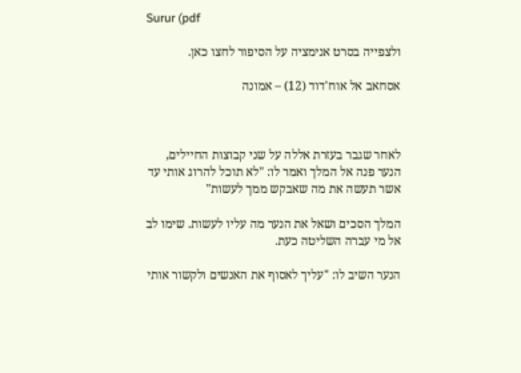Surur (pdf

ולצפייה בסרט אנימציה על הסיפור לחצו כאן.

אסחאב אל אוח'דוד (12) – אמונה



לאחר שגבר בעזרת אללה על שני קבוצות החיילים, הנער פנה אל המלך ואמר לו: "לא תוכל להרוג אותי עד אשר תעשה את מה שאבקש ממך לעשות"

המלך הסכים ושאל את הנער מה עליו לעשות. שימו לב אל מי עברה השליטה כעת.

הנער השיב לו: "עליך לאסוף את האנשים ולקשור אותי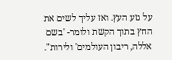על גזע העץ. ואז עליך לשים את החץ בתוך הקשת ולומר- 'בשם אללה, ריבון העולמים' ולירות".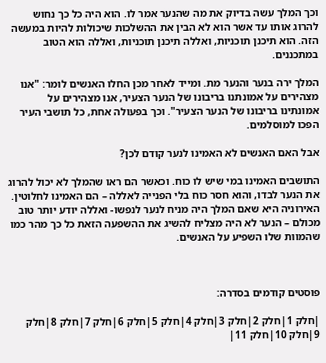וכך המלך עשה בדיוק את מה שהנער אמר לו. הוא היה כל כך נחוש להרוג אותו עד אשר הוא לא הבין את ההשלכות שיכולות להיות במעשה הזה. הוא תיכנן תוכניות, ואללה תיכנן תוכניות, ואללה הוא הטוב במתכננים.

המלך ירה בנער והנער מת. ומייד לאחר מכן החלו האנשים לומר: "אנו מצהירים על אמונתנו בריבונו של הנער הצעיר, אנו מצהירים על אמונתינו בריבונו של הנער הצעיר". וכך בפעולה אחת, כל תושבי העיר הפכו למוסלמים.

אבל האם האנשים לא האמינו לנער קודם לכן?

התושבים האמינו במי שיש לו כוח. וכאשר הם ראו שהמלך לא יכול להרוג את הנער לבדו, והוא חסר כוח בלי הפנייה לאללה – הם האמינו לחלוטין. האירוניה היא שאם המלך היה מניח לנער לנפשו- ואללה יודע יותר טוב מכולם – הנער לא היה מצליח להשיג את ההשפעה הזאת כל כך מהר כמו שהמוות שלו השפיע על האנשים.



פוסטים קודמים בסדרה:

|חלק 1|חלק 2|חלק 3|חלק 4|חלק 5|חלק 6|חלק 7|חלק 8|חלק 9|חלק 10|חלק 11|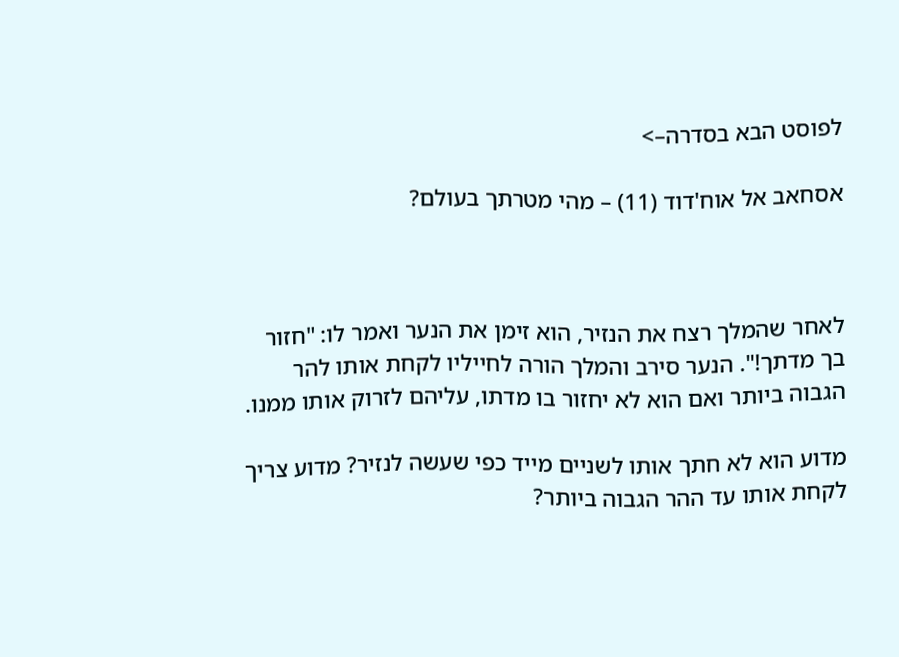לפוסט הבא בסדרה–>

אסחאב אל אוח'דוד (11) – מהי מטרתך בעולם?



לאחר שהמלך רצח את הנזיר, הוא זימן את הנער ואמר לו: "חזור בך מדתך!". הנער סירב והמלך הורה לחייליו לקחת אותו להר הגבוה ביותר ואם הוא לא יחזור בו מדתו, עליהם לזרוק אותו ממנו.

מדוע הוא לא חתך אותו לשניים מייד כפי שעשה לנזיר? מדוע צריך לקחת אותו עד ההר הגבוה ביותר?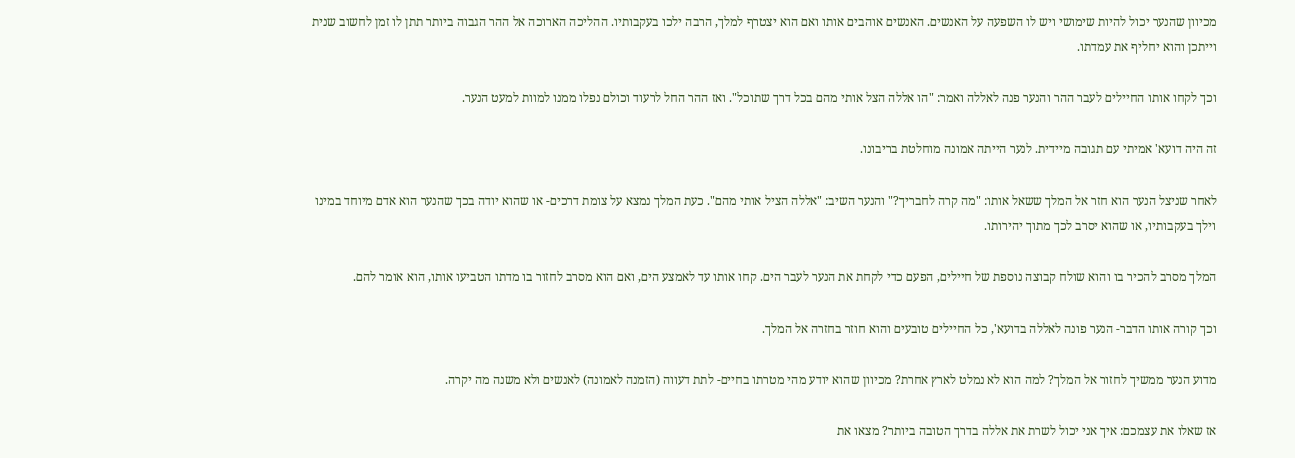מכיוון שהנער יכול להיות שימושי ויש לו השפעה על האנשים. האנשים אוהבים אותו ואם הוא יצטרף למלך, הרבה ילכו בעקבותיו. ההליכה הארוכה אל ההר הגבוה ביותר תתן לו זמן לחשוב שנית וייתכן והוא יחליף את עמדתו.

וכך לקחו אותו החיילים לעבר ההר והנער פנה לאללה ואמר: "הו אללה הצל אותי מהם בכל דרך שתוכל". ואז ההר החל לרעוד וכולם נפלו ממנו למוות למעט הנער.

זה היה דועא' אמיתי עם תגובה מיידית. לנער הייתה אמונה מוחלטת בריבונו.

לאחר שניצל הנער הוא חזר אל המלך ששאל אותו: "מה קרה לחבריך?" והנער השיב: "אללה הציל אותי מהם". כעת המלך נמצא על צומת דרכים- או שהוא יודה בכך שהנער הוא אדם מיוחד במינו וילך בעקבותיו, או שהוא יסרב לכך מתוך יהירותו.

המלך מסרב להכיר בו והוא שולח קבוצה נוספת של חיילים, הפעם כדי לקחת את הנער לעבר הים. קחו אותו עד לאמצע הים, ואם הוא מסרב לחזור בו מדתו הטביעו אותו, הוא אומר להם.

וכך קורה אותו הדבר- הנער פונה לאללה בדועא', כל החיילים טובעים והוא חוזר בחזרה אל המלך.

מדוע הנער ממשיך לחזור אל המלך? למה הוא לא נמלט לארץ אחרת? מכיוון שהוא יודע מהי מטרתו בחיים- לתת דעווה (הזמנה לאמונה) לאנשים ולא משנה מה יקרה.

אז שאלו את עצמכם: איך אני יכול לשרת את אללה בדרך הטובה ביותר? מצאו את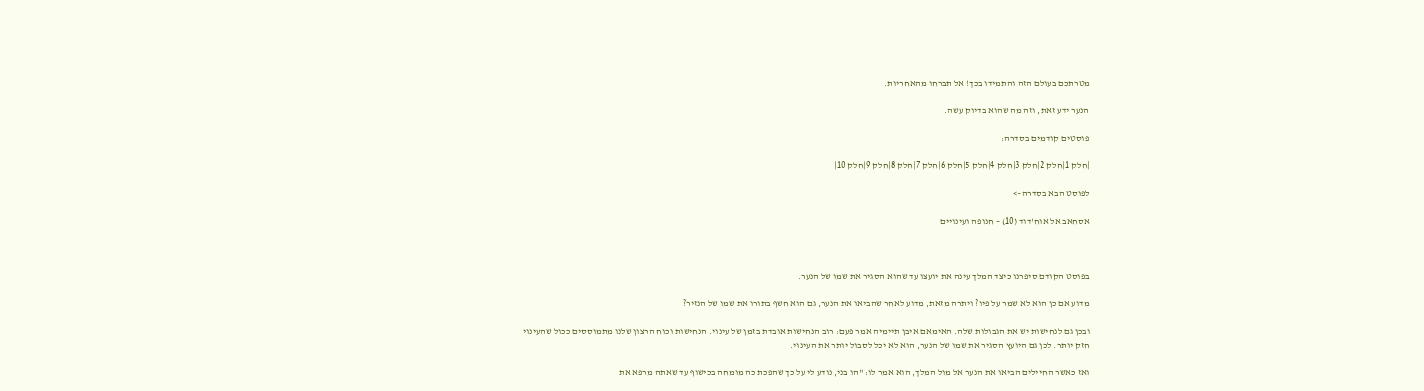מטרתכם בעולם הזה והתמידו בכך! אל תברחו מהאחריות.

הנער ידע זאת, וזה מה שהוא בדיוק עשה.

פוסטים קודמים בסדרה:

|חלק 1|חלק 2|חלק 3|חלק 4|חלק 5|חלק 6|חלק 7|חלק 8|חלק 9|חלק 10|

לפוסט הבא בסדרה–>

אסחאב אל אוח'דוד (10) – חנופה ועינויים



בפוסט הקודם סיפרנו כיצד המלך עינה את יועצו עד שהוא הסגיר את שמו של הנער.

מדוע אם כן הוא לא שמר על פיו? ויתרה מזאת, מדוע לאחר שהביאו את הנער, גם הוא חשף בתורו את שמו של הנזיר?

ובכן גם לנחישות יש את הגבולות שלה. האימאם איבן תיימיה אמר פעם: רוב הנחישות אובדת בזמן של עינוי. הנחישות וכוח הרצון שלנו מתמוססים ככול שהעינוי חזק יותר. לכן גם היועץ הסגיר את שמו של הנער, הוא לא יכל לסבול יותר את העינוי.

ואז כאשר החיילים הביאו את הנער אל מול המלך, הוא אמר לו: "הו בני, נודע לי על כך שהפכת כה מומחה בכישוף עד שאתה מרפא את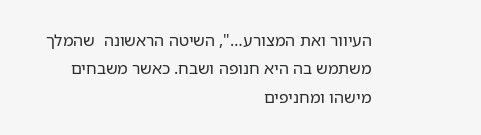העיוור ואת המצורע…", השיטה הראשונה  שהמלך משתמש בה היא חנופה ושבח. כאשר משבחים מישהו ומחניפים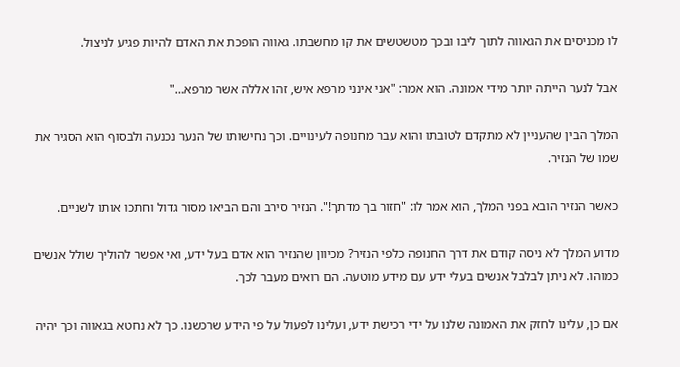לו מכניסים את הגאווה לתוך ליבו ובכך מטשטשים את קו מחשבתו. גאווה הופכת את האדם להיות פגיע לניצול.

אבל לנער הייתה יותר מידי אמונה. הוא אמר: "אני אינני מרפא איש, זהו אללה אשר מרפא…"

המלך הבין שהעניין לא מתקדם לטובתו והוא עבר מחנופה לעינויים. וכך נחישותו של הנער נכנעה ולבסוף הוא הסגיר את שמו של הנזיר.

כאשר הנזיר הובא בפני המלך, הוא אמר לו: "חזור בך מדתך!". הנזיר סירב והם הביאו מסור גדול וחתכו אותו לשניים.

מדוע המלך לא ניסה קודם את דרך החנופה כלפי הנזיר? מכיוון שהנזיר הוא אדם בעל ידע, ואי אפשר להוליך שולל אנשים כמוהו. לא ניתן לבלבל אנשים בעלי ידע עם מידע מוטעה. הם רואים מעבר לכך.

אם כן, עלינו לחזק את האמונה שלנו על ידי רכישת ידע, ועלינו לפעול על פי הידע שרכשנו. כך לא נחטא בגאווה וכך יהיה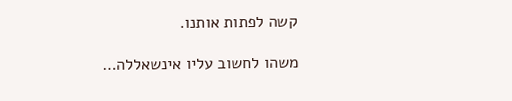קשה לפתות אותנו.

משהו לחשוב עליו אינשאללה…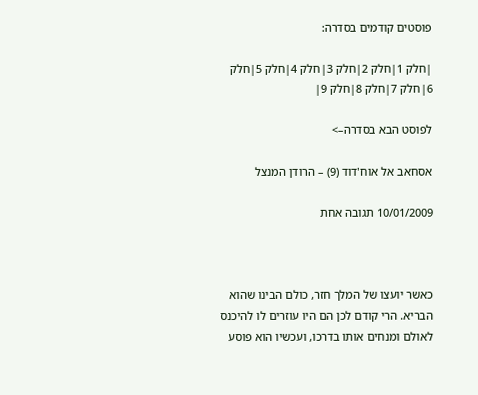פוסטים קודמים בסדרה:

|חלק 1|חלק 2|חלק 3|חלק 4|חלק 5|חלק 6|חלק 7|חלק 8|חלק 9|

לפוסט הבא בסדרה–>

אסחאב אל אוח'דוד (9) – הרודן המנצל

10/01/2009 תגובה אחת



כאשר יועצו של המלך חזר, כולם הבינו שהוא הבריא. הרי קודם לכן הם היו עוזרים לו להיכנס לאולם ומנחים אותו בדרכו, ועכשיו הוא פוסע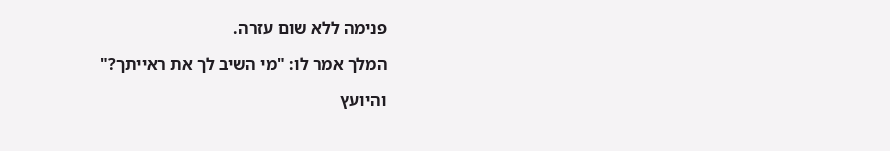פנימה ללא שום עזרה.

המלך אמר לו: "מי השיב לך את ראייתך?"

והיועץ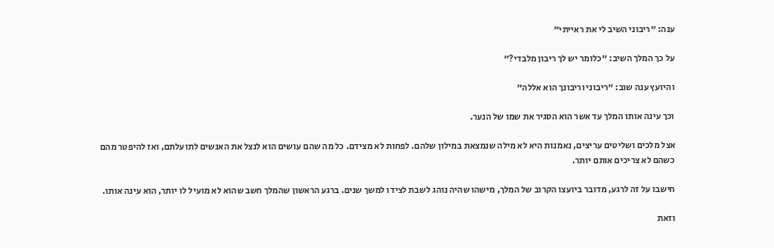ענה: "ריבוני השיב לי את ראייתי"

על כך המלך השיב: "כלומר יש לך ריבון מלבדי?"

והיועץ ענה שוב: "ריבוני וריבונך הוא אללה"

וכך עינה אותו המלך עד אשר הוא הסגיר את שמו של הנער.

אצל מלכים ושליטים עריצים, נאמנות היא לא מילה שנמצאת במילון שלהם. לפחות לא מצידם. כל מה שהם עושים הוא לנצל את האנשים לתועלתם, ואז להיפטר מהם כשהם לא צריכים אותם יותר.

חישבו על זה לרגע, מדובר ביועצו הקרוב של המלך, מישהו שהיה נוהג לשבת לצידו למשך שנים. ברגע הראשון שהמלך חשב שהוא לא מועיל לו יותר, הוא עינה אותו.

וזאת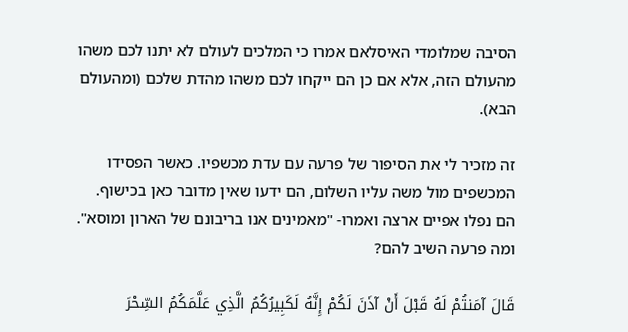הסיבה שמלומדי האיסלאם אמרו כי המלכים לעולם לא יתנו לכם משהו מהעולם הזה, אלא אם כן הם ייקחו לכם משהו מהדת שלכם (ומהעולם הבא).

זה מזכיר לי את הסיפור של פרעה עם עדת מכשפיו. כאשר הפסידו המכשפים מול משה עליו השלום, הם ידעו שאין מדובר כאן בכישוף. הם נפלו אפיים ארצה ואמרו- "מאמינים אנו בריבונם של הארון ומוסא". ומה פרעה השיב להם?

قَالَ آمَنتُمْ لَهُ قَبْلَ أَنْ آذَنَ لَكُمْ إِنَّهُ لَكَبِيرُكُمُ الَّذِي عَلَّمَكُمُ السِّحْرَ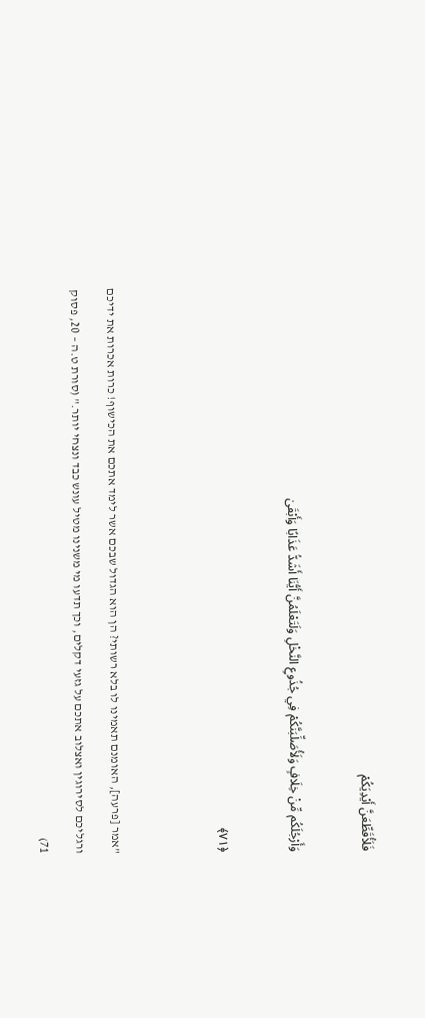فَلَأُقَطِّعَنَّ أَيْدِيَكُمْ

وَأَرْجُلَكُم مِّنْ خِلَافٍ وَلَأُصَلِّبَنَّكُمْ فِي جُذُوعِ النَّخْلِ وَلَتَعْلَمُنَّ أَيُّنَا أَشَدُّ عَذَابًا وَأَبْقَىٰ

﴿٧١﴾


"אמר [פרעה], האומנם תאמינו לו בלא רשותי? הן הוא הגדול שבכם אשר לימד אתכם את הכישוף! כרות אכרות את ידיכם ורגליכם לסירוגין ואצלוב אתכם על גזעי דקלים, וכך תדעו מי משנינו מטיל עונש כבד ונצחי יותר." (סורת ט.ה – 20, פסוק 71)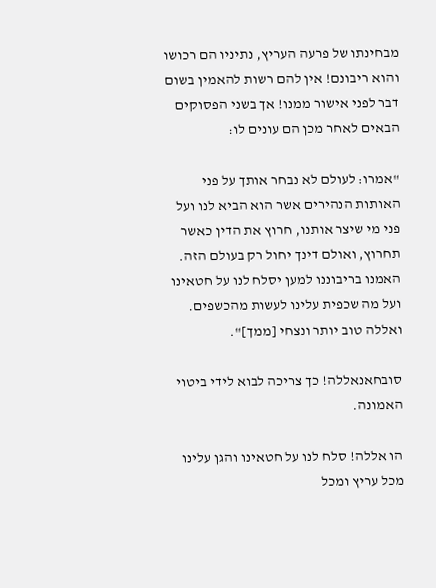מבחינתו של פרעה העריץ, נתיניו הם רכושו והוא ריבונם! אין להם רשות להאמין בשום דבר לפני אישור ממנו! אך בשני הפסוקים הבאים לאחר מכן הם עונים לו:

"אמרו: לעולם לא נבחר אותך על פני האותות הנהירים אשר הוא הביא לנו ועל פני מי שיצר אותנו, חרוץ את הדין כאשר תחרוץ, ואולם דינך יחול רק בעולם הזה. האמנו בריבוננו למען יסלח לנו על חטאינו ועל מה שכפית עלינו לעשות מהכשפים. ואללה טוב יותר ונצחי [ממך]".

סובחאנאללה! כך צריכה לבוא לידי ביטוי האמונה.

הו אללה! סלח לנו על חטאינו והגן עלינו מכל עריץ ומכל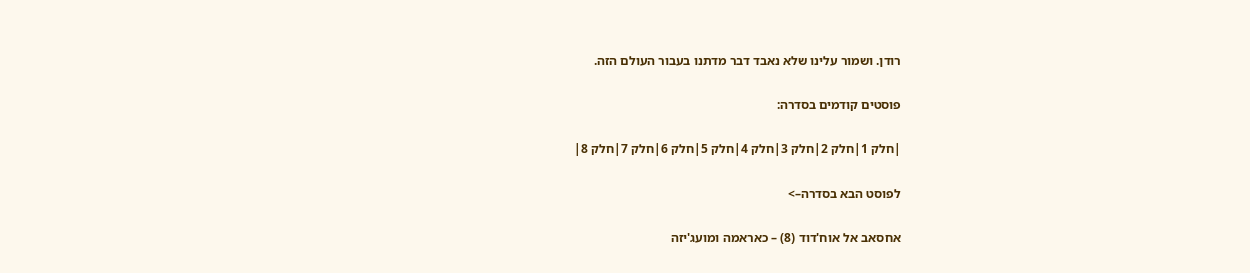רודן. ושמור עלינו שלא נאבד דבר מדתנו בעבור העולם הזה.

פוסטים קודמים בסדרה:

|חלק 1|חלק 2|חלק 3|חלק 4|חלק 5|חלק 6|חלק 7|חלק 8|

לפוסט הבא בסדרה–>

אחסאב אל אוח'דוד (8) – כאראמה ומועג'יזה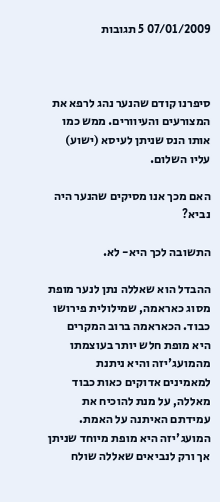07/01/2009 5 תגובות



סיפרנו קודם שהנער נהג לרפא את המצורעים והעיוורים. ממש כמו אותו הנס שניתן לעיסא (ישוע) עליו השלום.

האם מכך אנו מסיקים שהנער היה נביא?

התשובה לכך היא- לא.

ההבדל הוא שאללה נתן לנער מופת מסוג כאראמה, שמילולית פירושו כבוד. הכאראמה ברוב המקרים היא מופת חלש יותר בעוצמתו מהמועג'יזה והיא ניתנת למאמינים אדוקים כאות כבוד מאללה, על מנת להוכיח את עמידתם האיתנה על האמת. המועג'יזה היא מופת מיוחד שניתן אך ורק לנביאים שאללה שולח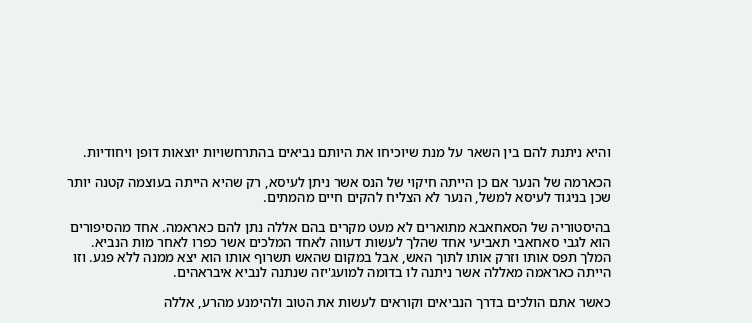והיא ניתנת להם בין השאר על מנת שיוכיחו את היותם נביאים בהתרחשויות יוצאות דופן ויחודיות.

הכארמה של הנער אם כן הייתה חיקוי של הנס אשר ניתן לעיסא, רק שהיא הייתה בעוצמה קטנה יותר שכן בניגוד לעיסא למשל, הנער לא הצליח להקים חיים מהמתים.

בהיסטוריה של הסאחאבא מתוארים לא מעט מקרים בהם אללה נתן להם כאראמה. אחד מהסיפורים הוא לגבי סאחאבי תאביעי אחד שהלך לעשות דעווה לאחד המלכים אשר כפרו לאחר מות הנביא. המלך תפס אותו וזרק אותו לתוך האש, אבל במקום שהאש תשרוף אותו הוא יצא ממנה ללא פגע. וזו הייתה כאראמה מאללה אשר ניתנה לו בדומה למועג'יזה שנתנה לנביא איבראהים.

כאשר אתם הולכים בדרך הנביאים וקוראים לעשות את הטוב ולהימנע מהרע, אללה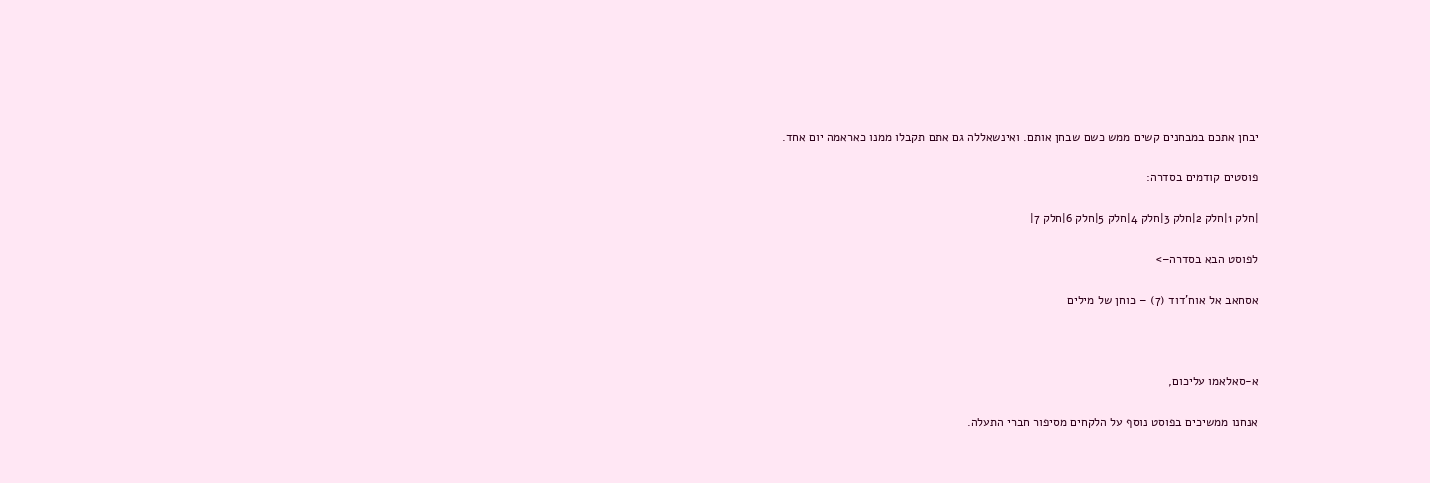יבחן אתכם במבחנים קשים ממש כשם שבחן אותם. ואינשאללה גם אתם תקבלו ממנו כאראמה יום אחד.

פוסטים קודמים בסדרה:

|חלק 1|חלק 2|חלק 3|חלק 4|חלק 5|חלק 6|חלק 7|

לפוסט הבא בסדרה–>

אסחאב אל אוח'דוד (7) – כוחן של מילים



א-סאלאמו עליכום,

אנחנו ממשיכים בפוסט נוסף על הלקחים מסיפור חברי התעלה.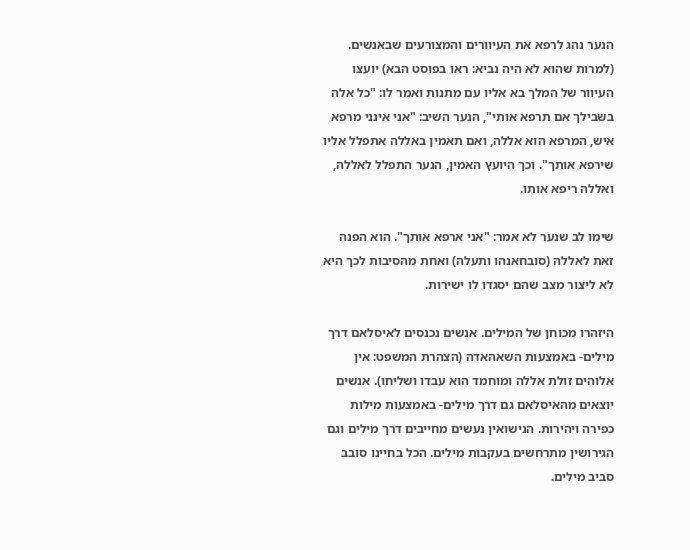הנער נהג לרפא את העיוורים והמצורעים שבאנשים. (למרות שהוא לא היה נביא: ראו בפוסט הבא) יועצו העיוור של המלך בא אליו עם מתנות ואמר לו: "כל אלה בשבילך אם תרפא אותי", הנער השיב: "אני אינני מרפא איש, המרפא הוא אללה, ואם תאמין באללה אתפלל אליו שירפא אותך". וכך היועץ האמין, הנער התפלל לאללה, ואללה ריפא אותו.

שימו לב שנער לא אמר: "אני ארפא אותך". הוא הפנה זאת לאללה (סובחאנהו ותעלה) ואחת מהסיבות לכך היא לא ליצור מצב שהם יסגדו לו ישירות.

היזהרו מכוחן של המילים. אנשים נכנסים לאיסלאם דרך מילים- באמצעות השאהאדה (הצהרת המשפט: אין אלוהים זולת אללה ומוחמד הוא עבדו ושליחו). אנשים יוצאים מהאיסלאם גם דרך מילים- באמצעות מילות כפירה ויהירות. הנישואין נעשים מחייבים דרך מילים וגם הגירושין מתרחשים בעקבות מילים. הכל בחיינו סובב סביב מילים.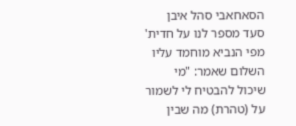הסאחאבי סהל איבן סעד מספר לנו על חדית' מפי הנביא מוחמד עליו השלום שאמר: "מי שיכול להבטיח לי לשמור על (טהרת) מה שבין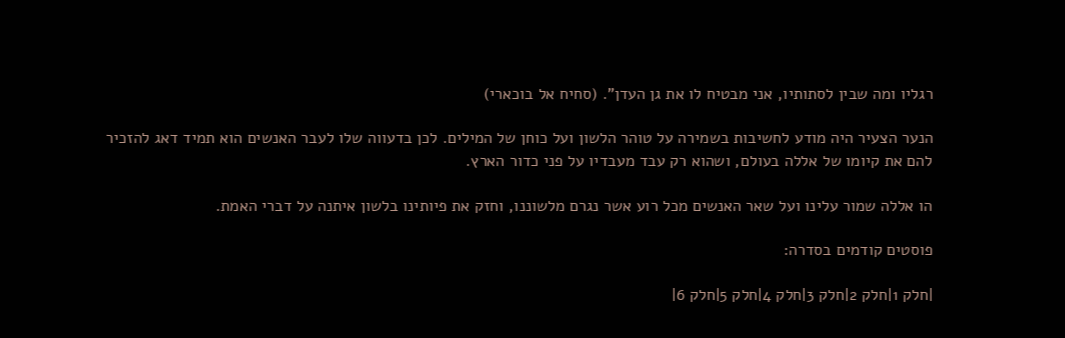רגליו ומה שבין לסתותיו, אני מבטיח לו את גן העדן". (סחיח אל בוכארי)

הנער הצעיר היה מודע לחשיבות בשמירה על טוהר הלשון ועל כוחן של המילים. לכן בדעווה שלו לעבר האנשים הוא תמיד דאג להזכיר להם את קיומו של אללה בעולם, ושהוא רק עבד מעבדיו על פני כדור הארץ.

הו אללה שמור עלינו ועל שאר האנשים מכל רוע אשר נגרם מלשוננו, וחזק את פיותינו בלשון איתנה על דברי האמת.

פוסטים קודמים בסדרה:

|חלק 1|חלק 2|חלק 3|חלק 4|חלק 5|חלק 6|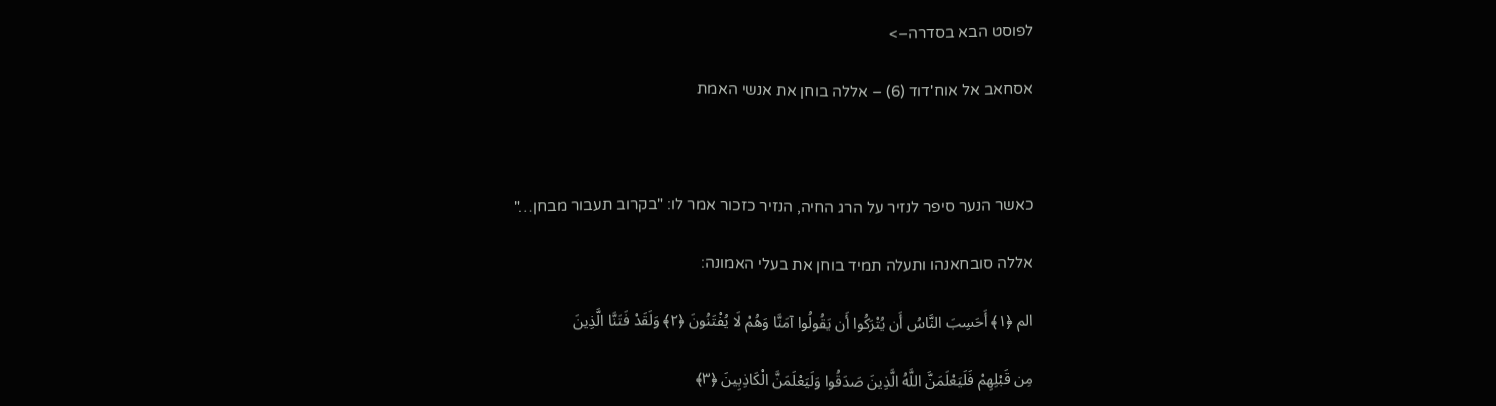לפוסט הבא בסדרה–>

אסחאב אל אוח'דוד (6) – אללה בוחן את אנשי האמת



כאשר הנער סיפר לנזיר על הרג החיה, הנזיר כזכור אמר לו: "בקרוב תעבור מבחן…"

אללה סובחאנהו ותעלה תמיד בוחן את בעלי האמונה:

الم ﴿١﴾ أَحَسِبَ النَّاسُ أَن يُتْرَكُوا أَن يَقُولُوا آمَنَّا وَهُمْ لَا يُفْتَنُونَ ﴿٢﴾ وَلَقَدْ فَتَنَّا الَّذِينَ

مِن قَبْلِهِمْ فَلَيَعْلَمَنَّ اللَّهُ الَّذِينَ صَدَقُوا وَلَيَعْلَمَنَّ الْكَاذِبِينَ ﴿٣﴾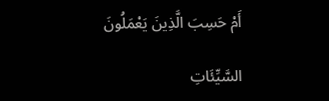أَمْ حَسِبَ الَّذِينَ يَعْمَلُونَ

السَّيِّئَاتِ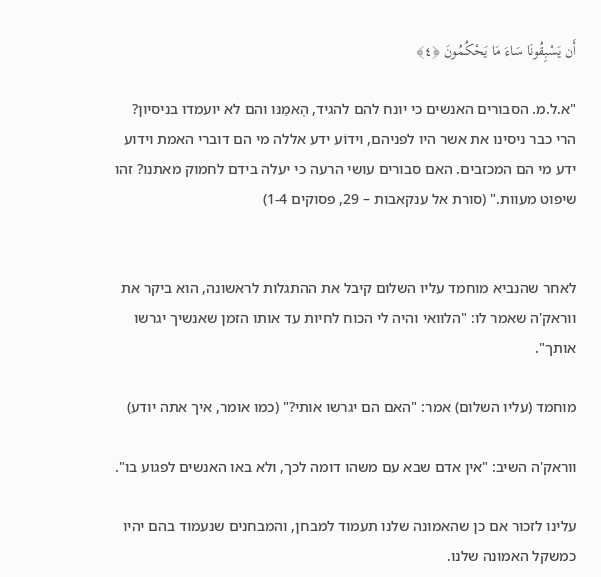أَن يَسْبِقُونَا سَاءَ مَا يَحْكُمُونَ ﴿٤﴾

"א.ל.מ. הסבורים האנשים כי יונח להם להגיד, הֶאמַנּו והם לא יועמדו בניסיון? הרי כבר ניסינו את אשר היו לפניהם, וידוֹע ידע אללה מי הם דוברי האמת וידוע ידע מי הם המכזבים. האם סבורים עושי הרעה כי יעלה בידם לחמוק מאתנו? זהו שיפוט מעוות." (סורת אל ענקאבות – 29, פסוקים 1-4)


לאחר שהנביא מוחמד עליו השלום קיבל את ההתגלות לראשונה, הוא ביקר את ווראק'ה שאמר לו: "הלוואי והיה לי הכוח לחיות עד אותו הזמן שאנשיך יגרשו אותך".

מוחמד (עליו השלום) אמר: "האם הם יגרשו אותי?" (כמו אומר, איך אתה יודע)

ווראק'ה השיב: "אין אדם שבא עם משהו דומה לכך, ולא באו האנשים לפגוע בו".

עלינו לזכור אם כן שהאמונה שלנו תעמוד למבחן, והמבחנים שנעמוד בהם יהיו כמשקל האמונה שלנו.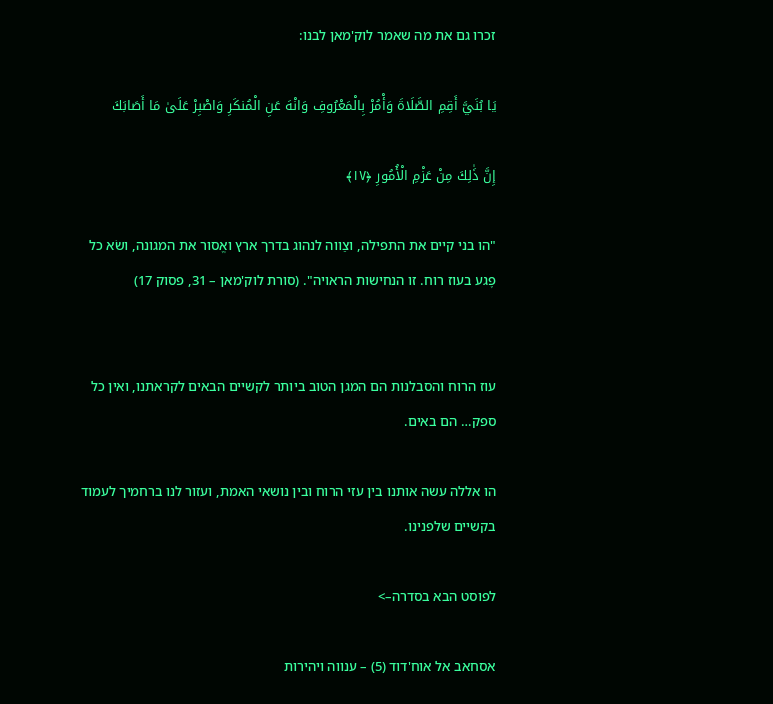זכרו גם את מה שאמר לוק'מאן לבנו:

يَا بُنَيَّ أَقِمِ الصَّلَاةَ وَأْمُرْ بِالْمَعْرُوفِ وَانْهَ عَنِ الْمُنكَرِ وَاصْبِرْ عَلَىٰ مَا أَصَابَكَ

إِنَّ ذَٰلِكَ مِنْ عَزْمِ الْأُمُورِ ﴿١٧﴾

"הו בני קיים את התפילה, וצַווה לנהוג בדרך ארץ ואֱסור את המגונה, ושׂא כל פֶגע בעוז רוח. זו הנחישות הראויה". (סורת לוק'מאן – 31, פסוק 17)


עוז הרוח והסבלנות הם המגן הטוב ביותר לקשיים הבאים לקראתנו, ואין כל ספק… הם באים.

הו אללה עשה אותנו בין עזי הרוח ובין נושאי האמת, ועזור לנו ברחמיך לעמוד בקשיים שלפנינו.

לפוסט הבא בסדרה–>

אסחאב אל אוח'דוד (5) – ענווה ויהירות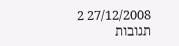27/12/2008 2 תגובות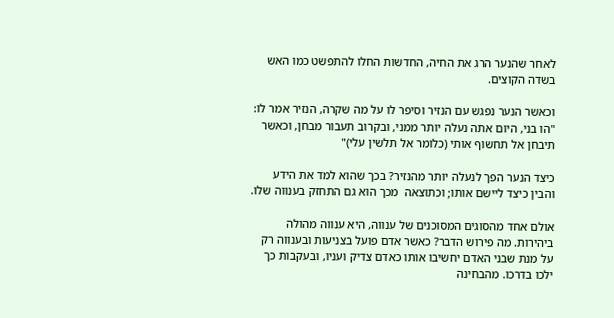לאחר שהנער הרג את החיה, החדשות החלו להתפשט כמו האש בשדה הקוצים.

וכאשר הנער נפגש עם הנזיר וסיפר לו על מה שקרה, הנזיר אמר לו: "הו בני, היום אתה נעלה יותר ממני, ובקרוב תעבור מבחן, וכאשר תיבחן אל תחשוף אותי (כלומר אל תלשין עלי)"

כיצד הנער הפך לנעלה יותר מהנזיר? בכך שהוא למד את הידע והבין כיצד ליישם אותו; וכתוצאה  מכך הוא גם התחזק בענווה שלו.

אולם אחד מהסוגים המסוכנים של ענווה, היא ענווה מהולה ביהירות. מה פירוש הדבר? כאשר אדם פועל בצניעות ובענווה רק על מנת שבני האדם יחשיבו אותו כאדם צדיק ועניו, ובעקבות כך ילכו בדרכו. מהבחינה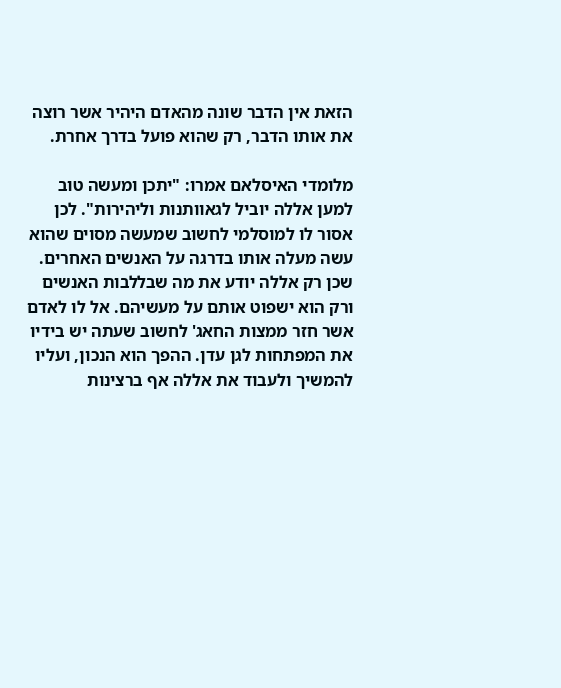הזאת אין הדבר שונה מהאדם היהיר אשר רוצה את אותו הדבר, רק שהוא פועל בדרך אחרת.

מלומדי האיסלאם אמרו: "יתכן ומעשה טוב למען אללה יוביל לגאוותנות וליהירות". לכן אסור לו למוסלמי לחשוב שמעשה מסוים שהוא עשה מעלה אותו בדרגה על האנשים האחרים. שכן רק אללה יודע את מה שבללבות האנשים ורק הוא ישפוט אותם על מעשיהם. אל לו לאדם אשר חזר ממצות החאג' לחשוב שעתה יש בידיו את המפתחות לגן עדן. ההפך הוא הנכון, ועליו להמשיך ולעבוד את אללה אף ברצינות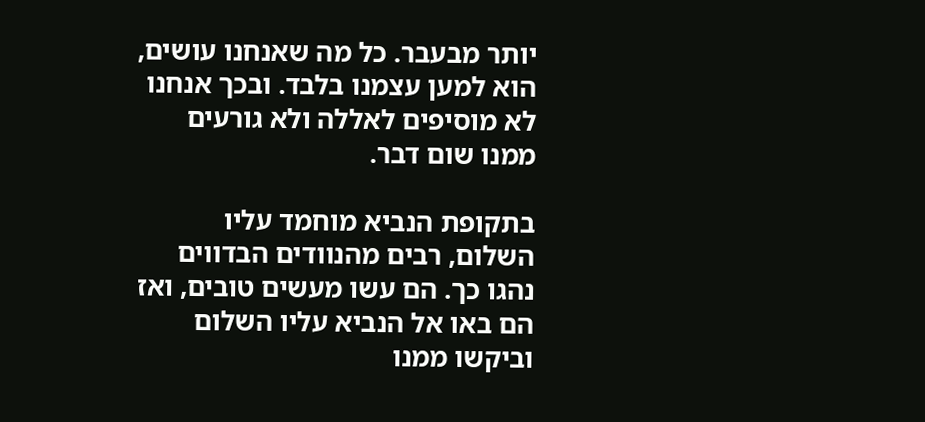יותר מבעבר. כל מה שאנחנו עושים, הוא למען עצמנו בלבד. ובכך אנחנו לא מוסיפים לאללה ולא גורעים ממנו שום דבר.

בתקופת הנביא מוחמד עליו השלום, רבים מהנוודים הבדווים נהגו כך. הם עשו מעשים טובים, ואז הם באו אל הנביא עליו השלום וביקשו ממנו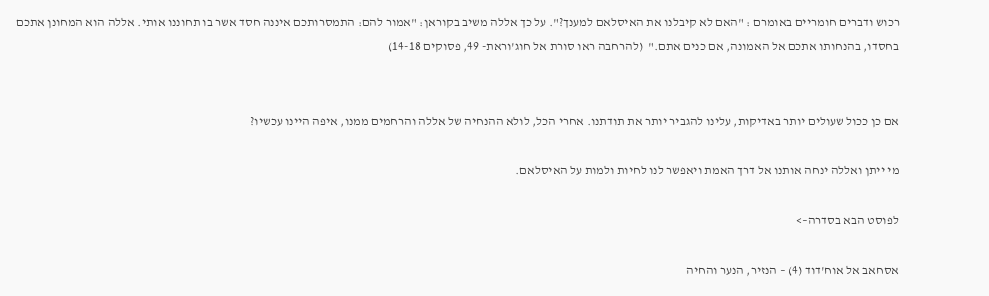רכוש ודברים חומריים באומרם : "האם לא קיבלנו את האיסלאם למענך?". על כך אללה משיב בקוראן: "אמור להם: התמסרותכם איננה חסד אשר בו תחוננו אותי. אללה הוא המחונן אתכם בחסדו, בהנחותו אתכם אל האמונה, אם כנים אתם."  (להרחבה ראו סורת אל חוג'וראת- 49, פסוקים 14-18)


אם כן ככול שעולים יותר באדיקות, עלינו להגביר יותר את תודתנו. אחרי הכל, לולא ההנחיה של אללה והרחמים ממנו, איפה היינו עכשיו?

מי ייתן ואללה ינחה אותנו אל דרך האמת ויאפשר לנו לחיות ולמות על האיסלאם.

לפוסט הבא בסדרה–>

אסחאב אל אוח'דוד (4) – הנזיר, הנער והחיה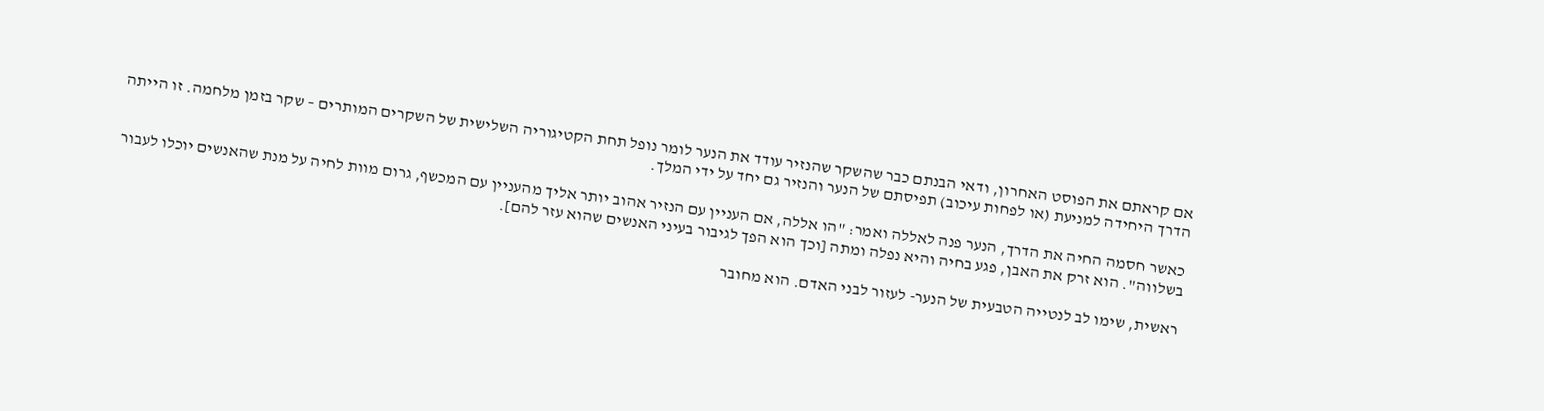אם קראתם את הפוסט האחרון, ודאי הבנתם כבר שהשקר שהנזיר עודד את הנער לומר נופל תחת הקטיגוריה השלישית של השקרים המותרים – שקר בזמן מלחמה. זו הייתה הדרך היחידה למניעת (או לפחות עיכוב) תפיסתם של הנער והנזיר גם יחד על ידי המלך.

כאשר חסמה החיה את הדרך, הנער פנה לאללה ואמר: "הו אללה, אם העניין עם הנזיר אהוב יותר אליך מהעניין עם המכשף, גרום מוות לחיה על מנת שהאנשים יוכלו לעבור בשלווה". הוא זרק את האבן, פגע בחיה והיא נפלה ומתה [וכך הוא הפך לגיבור בעיני האנשים שהוא עזר להם].

ראשית, שימו לב לנטייה הטבעית של הנער- לעזור לבני האדם. הוא מחובר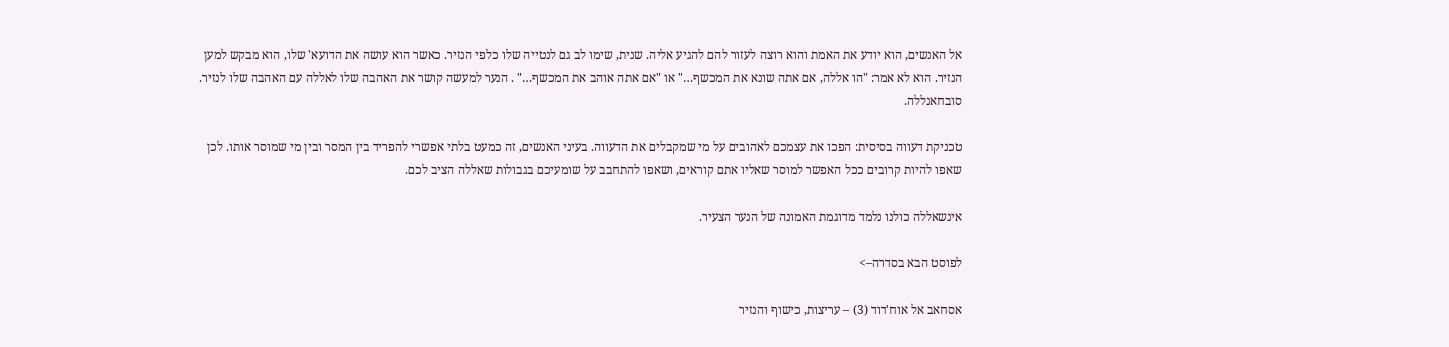אל האנשים, הוא יודע את האמת והוא רוצה לעזור להם להגיע אליה. שנית, שימו לב גם לנטייה שלו כלפי הנזיר. כאשר הוא עושה את הדועא' שלו, הוא מבקש למען הנזיר. הוא לא אמר: "הו אללה, אם אתה שונא את המכשף…" או "אם אתה אוהב את המכשף…" . הנער למעשה קושר את האהבה שלו לאללה עם האהבה שלו לנזיר. סובחאנללה.

טכניקת דעווה בסיסית: הפכו את עצמכם לאהובים על מי שמקבלים את הדעווה. בעיני האנשים, זה כמעט בלתי אפשרי להפריד בין המסר ובין מי שמוסר אותו. לכן שאפו להיות קרובים ככל האפשר למוסר שאליו אתם קוראים, ושאפו להתחבב על שומעיכם בגבולות שאללה הציב לכם.

אינשאללה כולנו נלמד מדוגמת האמונה של הנער הצעיר.

לפוסט הבא בסדרה–>

אסחאב אל אוח'דוד (3) – עריצות, כישוף והנזיר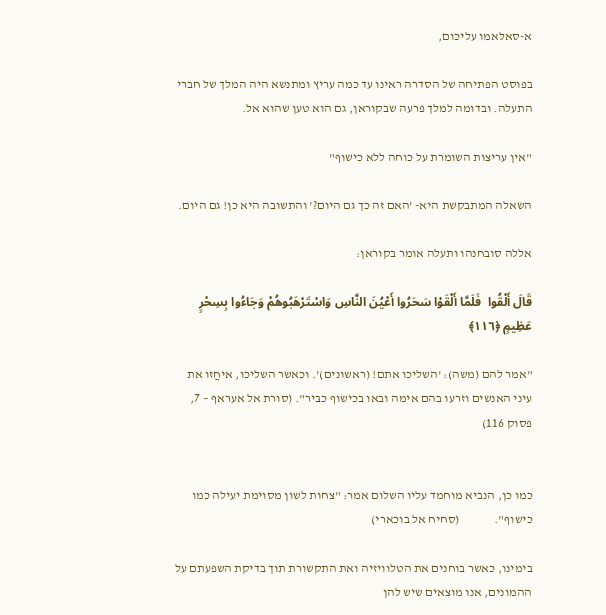א-סאלאמו עליכום,

בפוסט הפתיחה של הסדרה ראינו עד כמה עריץ ומתנשא היה המלך של חברי התעלה. ובדומה למלך פרעה שבקוראן, גם הוא טען שהוא אל.

"אין עריצות השומרת על כוחה ללא כישוף"

השאלה המתבקשת היא- 'האם זה כך גם היום?' והתשובה היא כן! גם היום.

אללה סובחנהו ותעלה אומר בקוראן:

قَالَ أَلْقُوا  فَلَمَّا أَلْقَوْا سَحَرُوا أَعْيُنَ النَّاسِ وَاسْتَرْهَبُوهُمْ وَجَاءُوا بِسِحْرٍ عَظِيمٍ ﴿١١٦﴾

"אמר להם (משה): 'השליכו אתם! (ראשונים)'. וכאשר השליכו, איחֲזו את עיני האנשים וזרעו בהם אימה ובאו בכישוף כבּיר". (סורת אל אעראף – 7, פסוק 116)


כמו כן, הנביא מוחמד עליו השלום אמר: "צחות לשון מסוימת יעילה כמו כישוף".              (סחיח אל בוכארי)

בימינו, כאשר בוחנים את הטלוויזיה ואת התקשורת תוך בדיקת השפעתם על ההמונים, אנו מוצאים שיש להן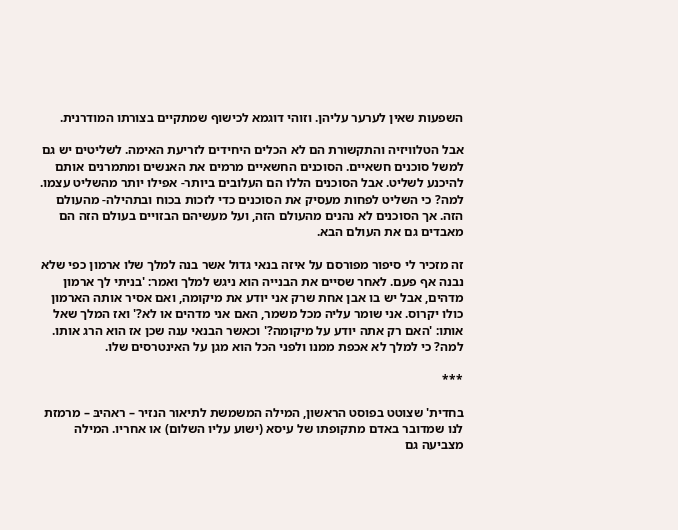השפעות שאין לערער עליהן. וזוהי דוגמא לכישוף שמתקיים בצורתו המודרנית.

אבל הטלוויזיה והתקשורת הם לא הכלים היחידים לזריעת האימה. לשליטים יש גם למשל סוכנים חשאיים. הסוכנים החשאיים מרמים את האנשים ומתמרנים אותם להיכנע לשליט. אבל הסוכנים הללו הם העלובים ביותר- אפילו יותר מהשליט עצמו. למה? כי השליט לפחות מעסיק את הסוכנים כדי לזכות בכוח ובתהילה- מהעולם הזה. אך הסוכנים לא נהנים מהעולם הזה, ועל מעשיהם הבזויים בעולם הזה הם מאבדים גם את העולם הבא.

זה מזכיר לי סיפור מפורסם על איזה בנאי גדול אשר בנה למלך שלו ארמון כפי שלא נבנה אף פעם. לאחר שסיים את הבנייה הוא ניגש למלך ואמר: 'בניתי לך ארמון מדהים, אבל יש בו אבן אחת שרק אני יודע את מיקומה, ואם אסיר אותה הארמון כולו יקרוס. אני שומר עליה מכל משמר, האם אני מדהים או לא?' ואז המלך שאל אותו: 'האם רק אתה יודע על מיקומה?' וכאשר הבנאי ענה שכן אז הוא הרג אותו. למה? כי למלך לא אכפת ממנו ולפני הכל הוא מגן על האינטרסים שלו.

***

בחדית' שצוטט בפוסט הראשון, המילה המשמשת לתיאור הנזיר – ראהיבּ – מרמזת לנו שמדובר באדם מתקופתו של עיסא (ישוע עליו השלום) או אחריו. המילה מצביעה גם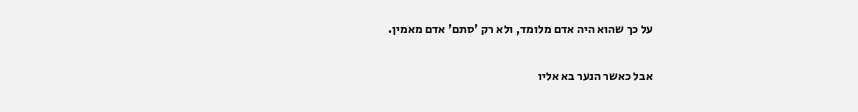על כך שהוא היה אדם מלומד, ולא רק 'סתם' אדם מאמין.

אבל כאשר הנער בא אליו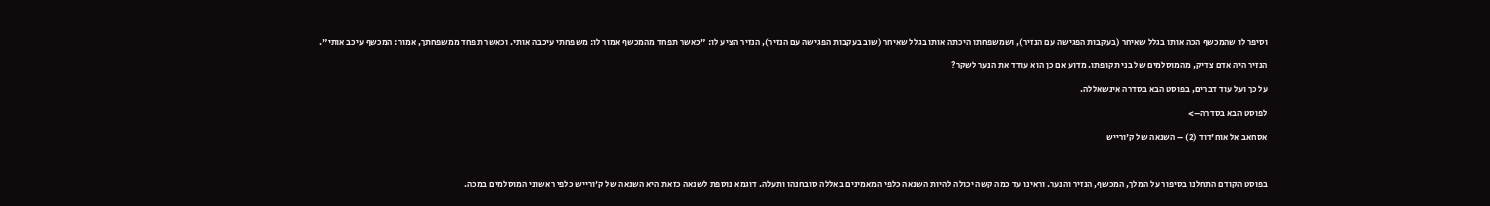וסיפר לו שהמכשף הכה אותו בגלל שאיחר (בעקבות הפגישה עם הנזיר), ושמשפחתו היכתה אותו בגלל שאיחר (שוב בעקבות הפגישה עם הנזיר), הנזיר הציע לו: "כאשר תפחד מהמכשף אמור לו: משפחתי עיכבה אותי. וכאשר תפחד ממשפחתך, אמור: המכשף עיכב אותי".

הנזיר היה אדם צדיק, מהמוסלמים של בני תקופתו. מדוע אם כן הוא עודד את הנער לשקר?

על כך ועל עוד דברים, בפוסט הבא בסדרה אינשאללה.

לפוסט הבא בסדרה–>

אסחאב אל אוח'דוד (2) – השנאה של ק'ורייש



בפוסט הקודם התחלנו בסיפור על המלך, המכשף, הנזיר והנער. וראינו עד כמה קשה יכולה להיות השנאה כלפי המאמינים באללה סובחנהו ותעלה. דוגמא נוספת לשנאה כזאת היא השנאה של ק'ורייש כלפי ראשוני המוסלמים במכה.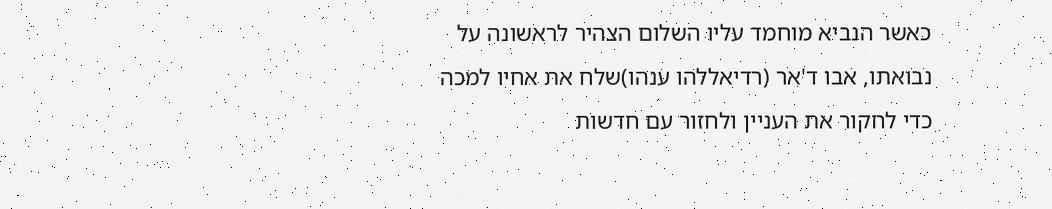כאשר הנביא מוחמד עליו השלום הצהיר לראשונה על נבואתו, אבו ד'אר (רדיאללהו ענהו)שלח את אחיו למכה כדי לחקור את העניין ולחזור עם חדשות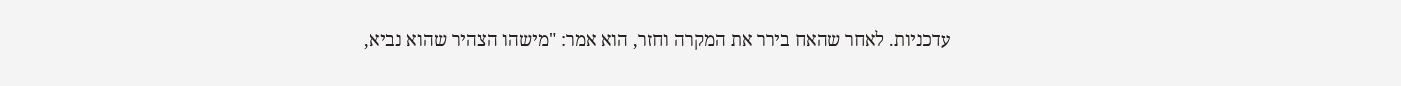עדכניות. לאחר שהאח בירר את המקרה וחזר, הוא אמר: "מישהו הצהיר שהוא נביא,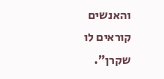והאנשים קוראים לו שקרן".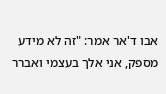אבו ד'אר אמר: "זה לא מידע מספק, אני אלך בעצמי ואברר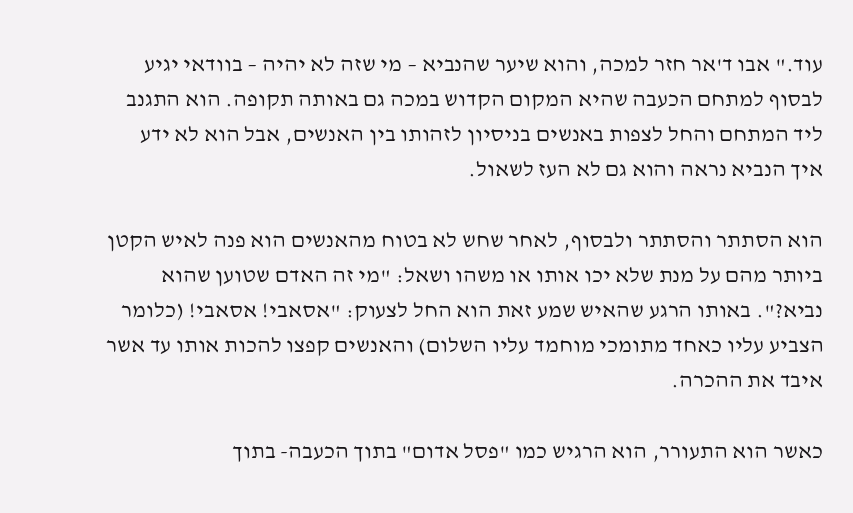עוד." אבו ד'אר חזר למכה, והוא שיער שהנביא – מי שזה לא יהיה – בוודאי יגיע לבסוף למתחם הכעבה שהיא המקום הקדוש במכה גם באותה תקופה. הוא התגנב ליד המתחם והחל לצפות באנשים בניסיון לזהותו בין האנשים, אבל הוא לא ידע איך הנביא נראה והוא גם לא העז לשאול.

הוא הסתתר והסתתר ולבסוף, לאחר שחש לא בטוח מהאנשים הוא פנה לאיש הקטן ביותר מהם על מנת שלא יכו אותו או משהו ושאל: "מי זה האדם שטוען שהוא נביא?". באותו הרגע שהאיש שמע זאת הוא החל לצעוק: "אסאבי! אסאבי! (כלומר הצביע עליו כאחד מתומכי מוחמד עליו השלום) והאנשים קפצו להכות אותו עד אשר איבד את ההכרה.

כאשר הוא התעורר, הוא הרגיש כמו "פסל אדום" בתוך הכעבה- בתוך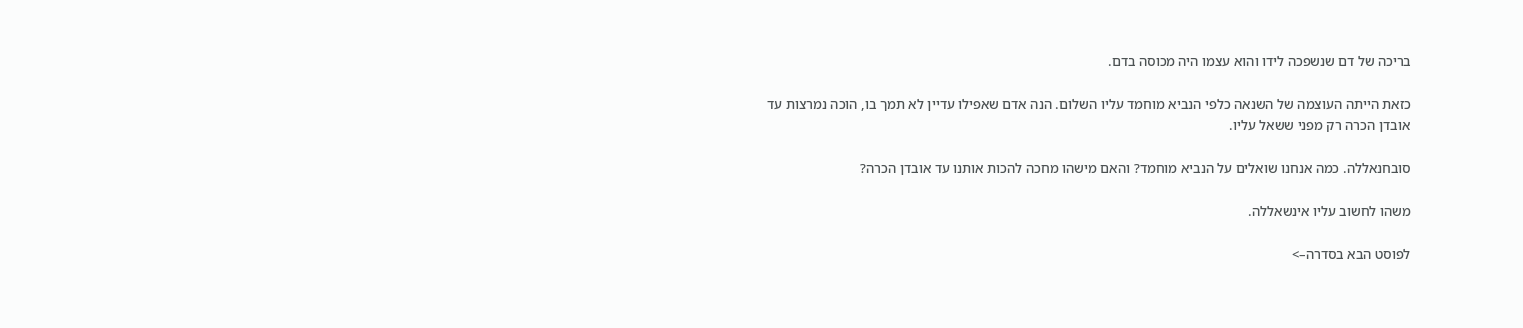בריכה של דם שנשפכה לידו והוא עצמו היה מכוסה בדם.

כזאת הייתה העוצמה של השנאה כלפי הנביא מוחמד עליו השלום. הנה אדם שאפילו עדיין לא תמך בו, הוכה נמרצות עד אובדן הכרה רק מפני ששאל עליו.

סובחנאללה. כמה אנחנו שואלים על הנביא מוחמד? והאם מישהו מחכה להכות אותנו עד אובדן הכרה?

משהו לחשוב עליו אינשאללה.

לפוסט הבא בסדרה–>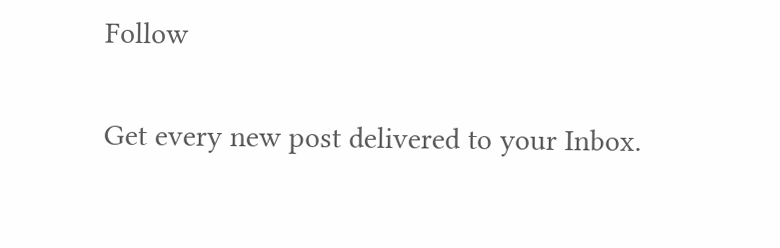Follow

Get every new post delivered to your Inbox.